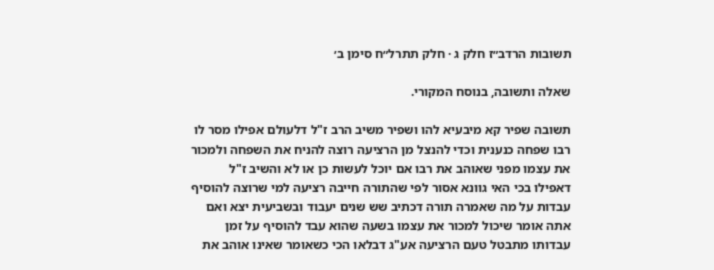תשובות הרדב״ז חלק ג · חלק תתרל״ח סימן ב׳

שאלה ותשובה, בנוסח המקורי.

תשובה שפיר קא מיבעיא להו ושפיר משיב הרב ז"ל דלעולם אפילו מסר לו רבו שפחה כנענית וכדי להנצל מן הרציעה רוצה להניח את השפחה ולמכור את עצמו מפני שאוהב את רבו אם יוכל לעשות כן או לא והשיב ז"ל דאפילו בכי האי גוונא אסור לפי שהתורה חייבה רציעה למי שרוצה להוסיף עבדות על מה שאמרה תורה דכתיב שש שנים יעבוד ובשביעית יצא ואם אתה אומר שיכול למכור את עצמו בשעה שהוא עבד להוסיף על זמן עבדותו מתבטל טעם הרציעה אע"ג דבלאו הכי כשאומר שאינו אוהב את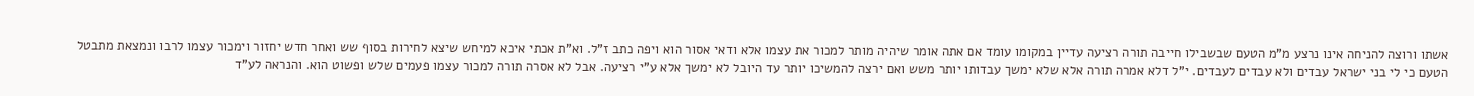אשתו ורוצה להניחה אינו נרצע מ"מ הטעם שבשבילו חייבה תורה רציעה עדיין במקומו עומד אם אתה אומר שיהיה מותר למכור את עצמו אלא ודאי אסור הוא ויפה כתב ז"ל. וא"ת אכתי איכא למיחש שיצא לחירות בסוף שש ואחר חדש יחזור וימכור עצמו לרבו ונמצאת מתבטל הטעם כי לי בני ישראל עבדים ולא עבדים לעבדים. י"ל דלא אמרה תורה אלא שלא ימשך עבדותו יותר משש ואם ירצה להמשיכו יותר עד היובל לא ימשך אלא ע"י רציעה. אבל לא אסרה תורה למכור עצמו פעמים שלש ופשוט הוא. והנראה לע"ד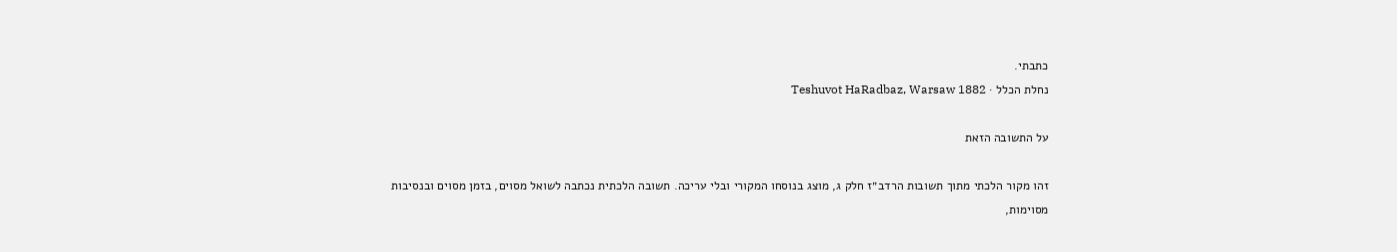כתבתי.
נחלת הכלל · Teshuvot HaRadbaz, Warsaw 1882

על התשובה הזאת

זהו מקור הלכתי מתוך תשובות הרדב״ז חלק ג, מוצג בנוסחו המקורי ובלי עריכה. תשובה הלכתית נכתבה לשואל מסוים, בזמן מסוים ובנסיבות מסוימות,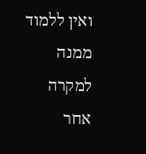ואין ללמוד ממנה למקרה אחר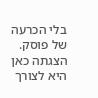בלי הכרעה של פוסק. הצגתה כאן היא לצורך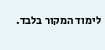לימוד המקור בלבד.